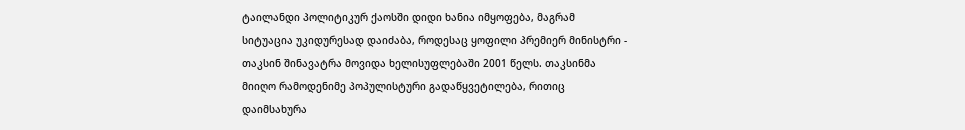ტაილანდი პოლიტიკურ ქაოსში დიდი ხანია იმყოფება, მაგრამ სიტუაცია უკიდურესად დაიძაბა, როდესაც ყოფილი პრემიერ მინისტრი - თაკსინ შინავატრა მოვიდა ხელისუფლებაში 2001 წელს. თაკსინმა მიიღო რამოდენიმე პოპულისტური გადაწყვეტილება, რითიც დაიმსახურა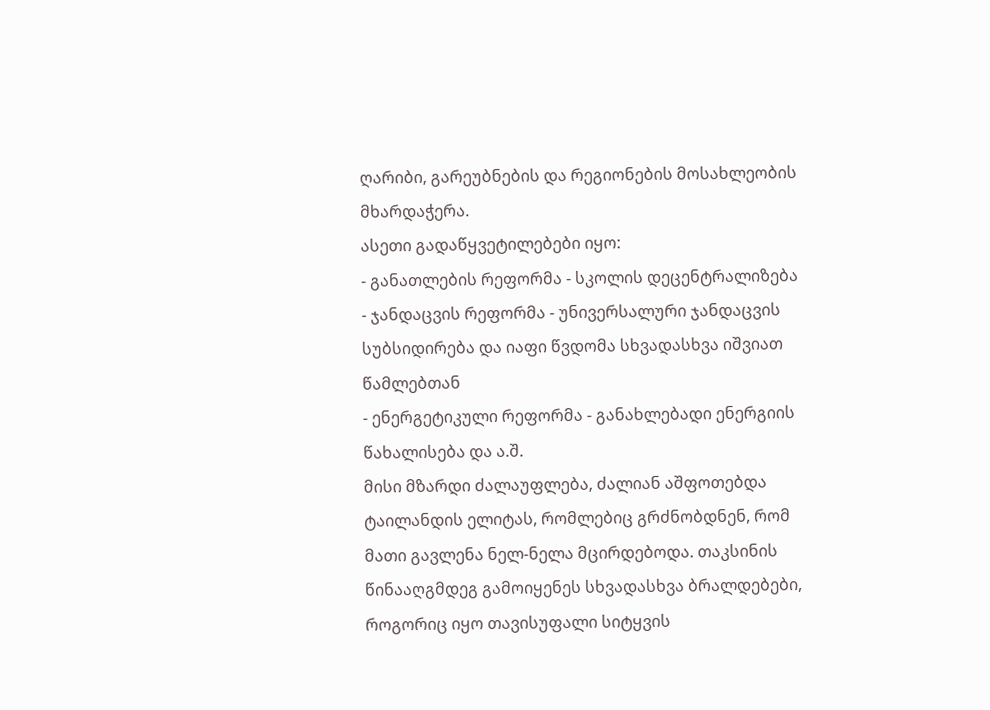ღარიბი, გარეუბნების და რეგიონების მოსახლეობის მხარდაჭერა.
ასეთი გადაწყვეტილებები იყო:
- განათლების რეფორმა - სკოლის დეცენტრალიზება
- ჯანდაცვის რეფორმა - უნივერსალური ჯანდაცვის სუბსიდირება და იაფი წვდომა სხვადასხვა იშვიათ წამლებთან
- ენერგეტიკული რეფორმა - განახლებადი ენერგიის წახალისება და ა.შ.
მისი მზარდი ძალაუფლება, ძალიან აშფოთებდა ტაილანდის ელიტას, რომლებიც გრძნობდნენ, რომ მათი გავლენა ნელ-ნელა მცირდებოდა. თაკსინის წინააღგმდეგ გამოიყენეს სხვადასხვა ბრალდებები, როგორიც იყო თავისუფალი სიტყვის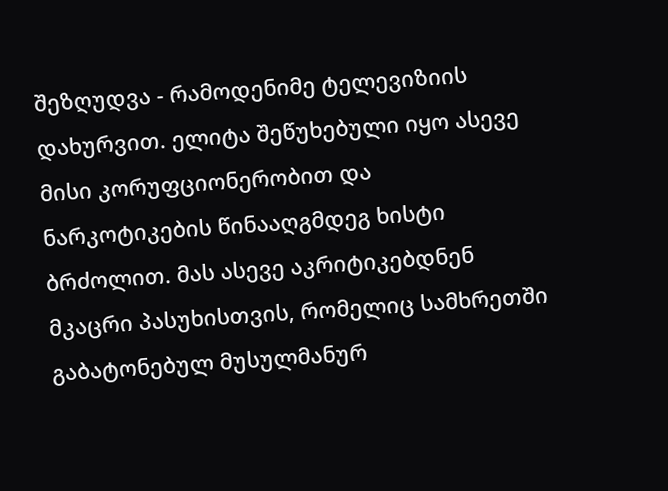შეზღუდვა - რამოდენიმე ტელევიზიის დახურვით. ელიტა შეწუხებული იყო ასევე მისი კორუფციონერობით და ნარკოტიკების წინააღგმდეგ ხისტი ბრძოლით. მას ასევე აკრიტიკებდნენ მკაცრი პასუხისთვის, რომელიც სამხრეთში გაბატონებულ მუსულმანურ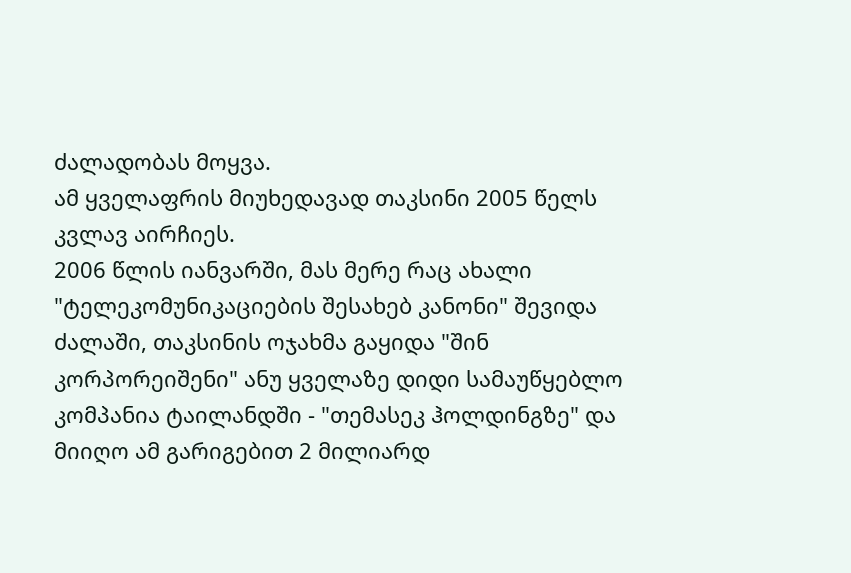ძალადობას მოყვა.
ამ ყველაფრის მიუხედავად თაკსინი 2005 წელს კვლავ აირჩიეს.
2006 წლის იანვარში, მას მერე რაც ახალი "ტელეკომუნიკაციების შესახებ კანონი" შევიდა ძალაში, თაკსინის ოჯახმა გაყიდა "შინ კორპორეიშენი" ანუ ყველაზე დიდი სამაუწყებლო კომპანია ტაილანდში - "თემასეკ ჰოლდინგზე" და მიიღო ამ გარიგებით 2 მილიარდ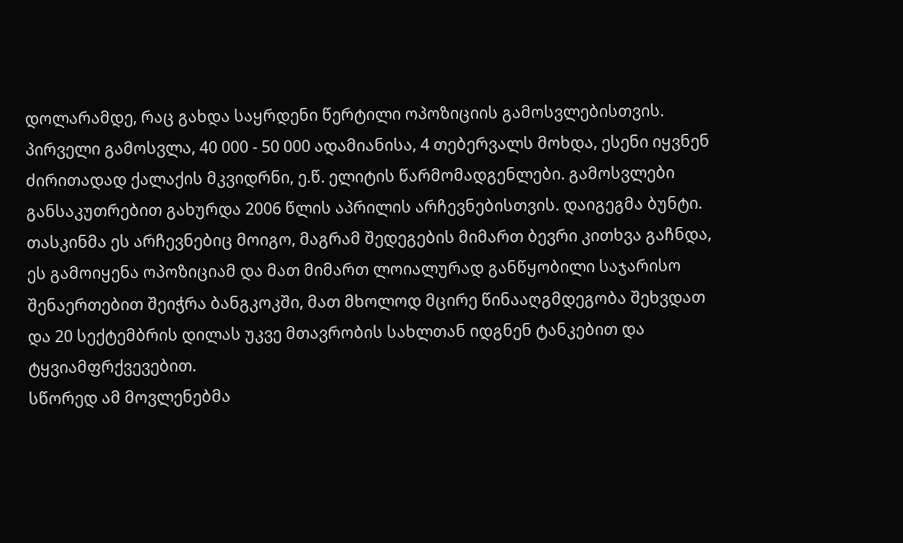დოლარამდე, რაც გახდა საყრდენი წერტილი ოპოზიციის გამოსვლებისთვის.
პირველი გამოსვლა, 40 000 - 50 000 ადამიანისა, 4 თებერვალს მოხდა, ესენი იყვნენ ძირითადად ქალაქის მკვიდრნი, ე.წ. ელიტის წარმომადგენლები. გამოსვლები განსაკუთრებით გახურდა 2006 წლის აპრილის არჩევნებისთვის. დაიგეგმა ბუნტი.
თასკინმა ეს არჩევნებიც მოიგო, მაგრამ შედეგების მიმართ ბევრი კითხვა გაჩნდა, ეს გამოიყენა ოპოზიციამ და მათ მიმართ ლოიალურად განწყობილი საჯარისო შენაერთებით შეიჭრა ბანგკოკში, მათ მხოლოდ მცირე წინააღგმდეგობა შეხვდათ და 20 სექტემბრის დილას უკვე მთავრობის სახლთან იდგნენ ტანკებით და ტყვიამფრქვევებით.
სწორედ ამ მოვლენებმა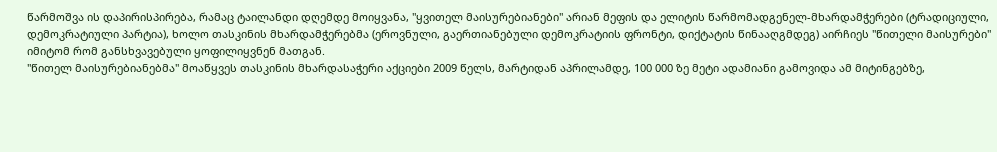წარმოშვა ის დაპირისპირება, რამაც ტაილანდი დღემდე მოიყვანა, "ყვითელ მაისურებიანები" არიან მეფის და ელიტის წარმომადგენელ-მხარდამჭერები (ტრადიციული, დემოკრატიული პარტია), ხოლო თასკინის მხარდამჭერებმა (ეროვნული, გაერთიანებული დემოკრატიის ფრონტი, დიქტატის წინააღგმდეგ) აირჩიეს "წითელი მაისურები" იმიტომ რომ განსხვავებული ყოფილიყვნენ მათგან.
"წითელ მაისურებიანებმა" მოაწყვეს თასკინის მხარდასაჭერი აქციები 2009 წელს, მარტიდან აპრილამდე, 100 000 ზე მეტი ადამიანი გამოვიდა ამ მიტინგებზე,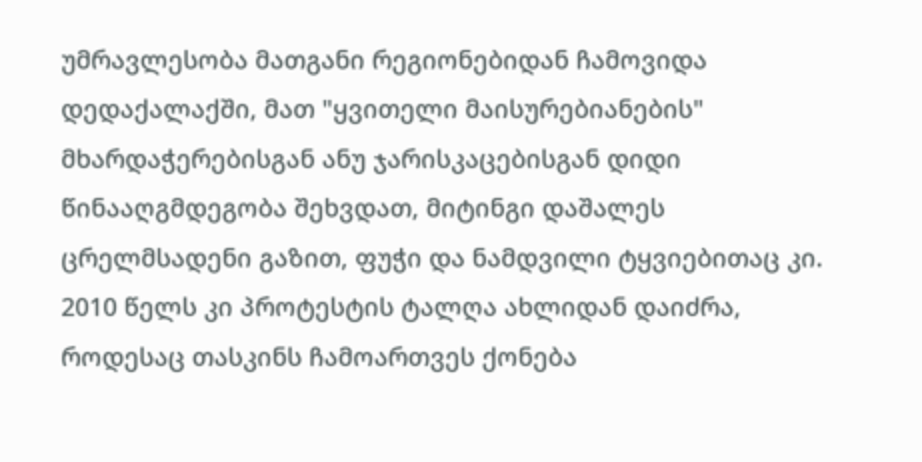უმრავლესობა მათგანი რეგიონებიდან ჩამოვიდა დედაქალაქში, მათ "ყვითელი მაისურებიანების" მხარდაჭერებისგან ანუ ჯარისკაცებისგან დიდი წინააღგმდეგობა შეხვდათ, მიტინგი დაშალეს ცრელმსადენი გაზით, ფუჭი და ნამდვილი ტყვიებითაც კი.
2010 წელს კი პროტესტის ტალღა ახლიდან დაიძრა, როდესაც თასკინს ჩამოართვეს ქონება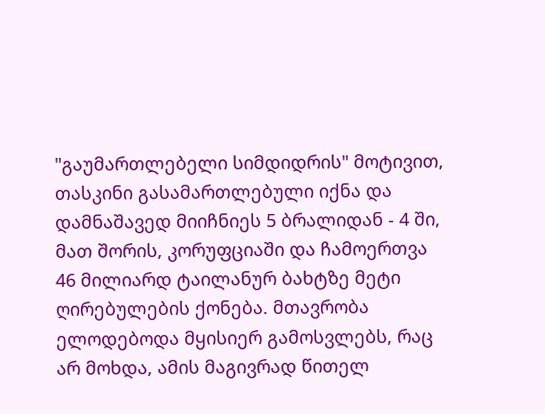"გაუმართლებელი სიმდიდრის" მოტივით, თასკინი გასამართლებული იქნა და დამნაშავედ მიიჩნიეს 5 ბრალიდან - 4 ში, მათ შორის, კორუფციაში და ჩამოერთვა 46 მილიარდ ტაილანურ ბახტზე მეტი ღირებულების ქონება. მთავრობა ელოდებოდა მყისიერ გამოსვლებს, რაც არ მოხდა, ამის მაგივრად წითელ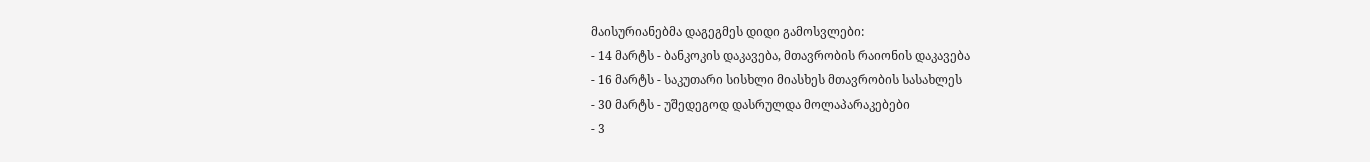მაისურიანებმა დაგეგმეს დიდი გამოსვლები:
- 14 მარტს - ბანკოკის დაკავება, მთავრობის რაიონის დაკავება
- 16 მარტს - საკუთარი სისხლი მიასხეს მთავრობის სასახლეს
- 30 მარტს - უშედეგოდ დასრულდა მოლაპარაკებები
- 3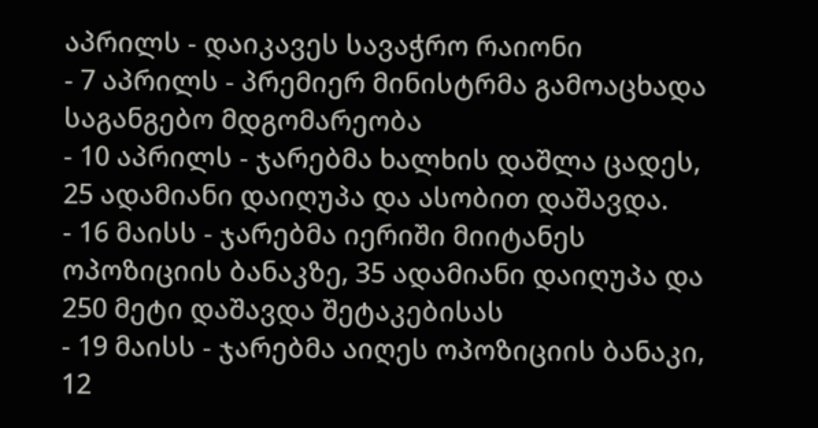აპრილს - დაიკავეს სავაჭრო რაიონი
- 7 აპრილს - პრემიერ მინისტრმა გამოაცხადა საგანგებო მდგომარეობა
- 10 აპრილს - ჯარებმა ხალხის დაშლა ცადეს, 25 ადამიანი დაიღუპა და ასობით დაშავდა.
- 16 მაისს - ჯარებმა იერიში მიიტანეს ოპოზიციის ბანაკზე, 35 ადამიანი დაიღუპა და 250 მეტი დაშავდა შეტაკებისას
- 19 მაისს - ჯარებმა აიღეს ოპოზიციის ბანაკი, 12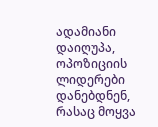ადამიანი დაიღუპა, ოპოზიციის ლიდერები დანებდნენ, რასაც მოყვა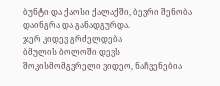ბუნტი და ქაოსი ქალაქში, ბევრი შენობა დაინგრა და განადგურდა.
ჯერ კიდევ გრძელდება
ბმულის ბოლოში დევს შოკისმომგვრელი ვიდეო, ნაჩვენებია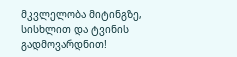მკვლელობა მიტინგზე, სისხლით და ტვინის გადმოვარდნით!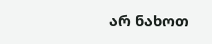არ ნახოთ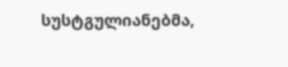სუსტგულიანებმა,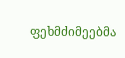ფეხმძიმეებმა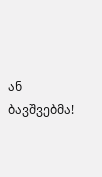ან ბავშვებმა!